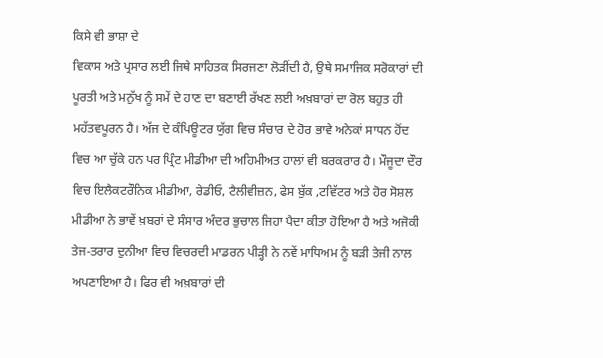ਕਿਸੇ ਵੀ ਭਾਸ਼ਾ ਦੇ
ਵਿਕਾਸ ਅਤੇ ਪ੍ਰਸਾਰ ਲਈ ਜਿਥੇ ਸਾਹਿਤਕ ਸਿਰਜਣਾ ਲੋੜੀਂਦੀ ਹੈ, ਉਥੇ ਸਮਾਜਿਕ ਸਰੋਕਾਰਾਂ ਦੀ
ਪੂਰਤੀ ਅਤੇ ਮਨੁੱਖ ਨੂੰ ਸਮੇਂ ਦੇ ਹਾਣ ਦਾ ਬਣਾਈ ਰੱਖਣ ਲਈ ਅਖ਼ਬਾਰਾਂ ਦਾ ਰੋਲ ਬਹੁਤ ਹੀ
ਮਹੱਤਵਪੂਰਨ ਹੈ। ਅੱਜ ਦੇ ਕੰਪਿਊਟਰ ਯੁੱਗ ਵਿਚ ਸੰਚਾਰ ਦੇ ਹੋਰ ਭਾਵੇ ਅਨੇਕਾਂ ਸਾਧਨ ਹੋਂਦ
ਵਿਚ ਆ ਚੁੱਕੇ ਹਨ ਪਰ ਪ੍ਰਿੰਟ ਮੀਡੀਆ ਦੀ ਅਹਿਮੀਅਤ ਹਾਲਾਂ ਵੀ ਬਰਕਰਾਰ ਹੈ। ਮੌਜੂਦਾ ਦੌਰ
ਵਿਚ ਇਲੈਕਟਰੌਨਿਕ ਮੀਡੀਆ, ਰੇਡੀਓ, ਟੈਲੀਵੀਜ਼ਨ, ਫੇਸ ਬੁੱਕ ,ਟਵਿੱਟਰ ਅਤੇ ਹੋਰ ਸੋਸ਼ਲ
ਮੀਡੀਆ ਨੇ ਭਾਵੇਂ ਖ਼ਬਰਾਂ ਦੇ ਸੰਸਾਰ ਅੰਦਰ ਭੁਚਾਲ ਜਿਹਾ ਪੈਦਾ ਕੀਤਾ ਹੋਇਆ ਹੈ ਅਤੇ ਅਜੋਕੀ
ਤੇਜ-ਤਰਾਰ ਦੁਨੀਆ ਵਿਚ ਵਿਚਰਦੀ ਮਾਡਰਨ ਪੀੜ੍ਹੀ ਨੇ ਨਵੇਂ ਮਾਧਿਅਮ ਨੂੰ ਬੜੀ ਤੇਜੀ ਨਾਲ
ਅਪਣਾਇਆ ਹੈ। ਫਿਰ ਵੀ ਅਖ਼ਬਾਰਾਂ ਦੀ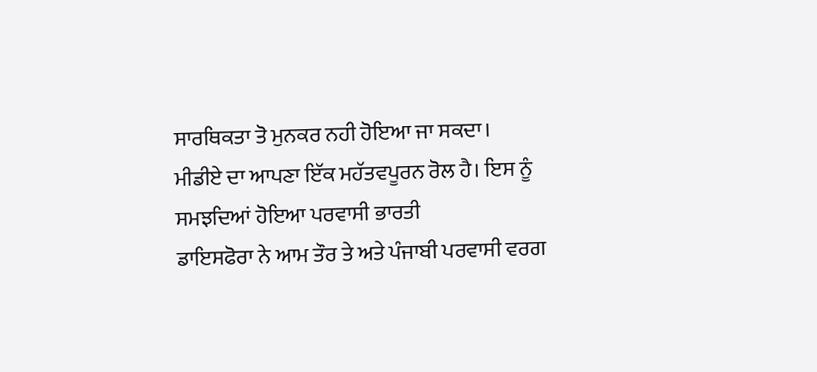ਸਾਰਥਿਕਤਾ ਤੋ ਮੁਨਕਰ ਨਹੀ ਹੋਇਆ ਜਾ ਸਕਦਾ।
ਮੀਡੀਏ ਦਾ ਆਪਣਾ ਇੱਕ ਮਹੱਤਵਪੂਰਨ ਰੋਲ ਹੈ। ਇਸ ਨੂੰ ਸਮਝਦਿਆਂ ਹੋਇਆ ਪਰਵਾਸੀ ਭਾਰਤੀ
ਡਾਇਸਫੋਰਾ ਨੇ ਆਮ ਤੌਰ ਤੇ ਅਤੇ ਪੰਜਾਬੀ ਪਰਵਾਸੀ ਵਰਗ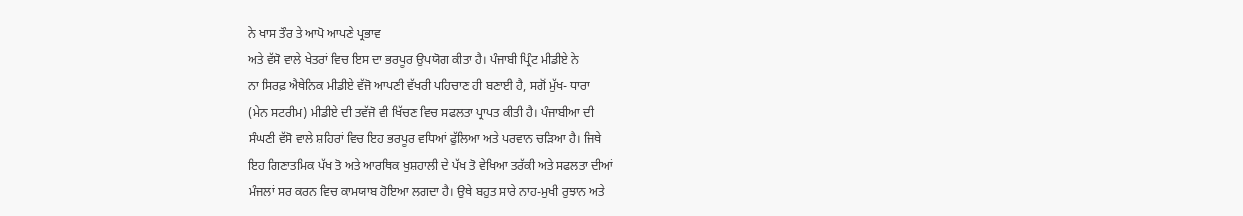ਨੇ ਖਾਸ ਤੌਰ ਤੇ ਆਪੋ ਆਪਣੇ ਪ੍ਰਭਾਵ
ਅਤੇ ਵੱਸੋ ਵਾਲੇ ਖੇਤਰਾਂ ਵਿਚ ਇਸ ਦਾ ਭਰਪੂਰ ਉਪਯੋਗ ਕੀਤਾ ਹੈ। ਪੰਜਾਬੀ ਪ੍ਰਿੰਟ ਮੀਡੀਏ ਨੇ
ਨਾ ਸਿਰਫ਼ ਐਥੇਨਿਕ ਮੀਡੀਏ ਵੱਜੋ ਆਪਣੀ ਵੱਖਰੀ ਪਹਿਚਾਣ ਹੀ ਬਣਾਈ ਹੈ, ਸਗੋਂ ਮੁੱਖ- ਧਾਰਾ
(ਮੇਨ ਸਟਰੀਮ) ਮੀਡੀਏ ਦੀ ਤਵੱਜੋ ਵੀ ਖਿੱਚਣ ਵਿਚ ਸਫਲਤਾ ਪ੍ਰਾਪਤ ਕੀਤੀ ਹੈ। ਪੰਜਾਬੀਆ ਦੀ
ਸੰਘਣੀ ਵੱਸੋ ਵਾਲੇ ਸ਼ਹਿਰਾਂ ਵਿਚ ਇਹ ਭਰਪੂਰ ਵਧਿਆਂ ਫੁੱਲਿਆ ਅਤੇ ਪਰਵਾਨ ਚੜਿਆ ਹੈ। ਜਿਥੇ
ਇਹ ਗਿਣਾਤਮਿਕ ਪੱਖ ਤੋ ਅਤੇ ਆਰਥਿਕ ਖੁਸ਼ਹਾਲੀ ਦੇ ਪੱਖ ਤੋ ਵੇਖਿਆ ਤਰੱਕੀ ਅਤੇ ਸਫਲਤਾ ਦੀਆਂ
ਮੰਜਲਾਂ ਸਰ ਕਰਨ ਵਿਚ ਕਾਮਯਾਬ ਹੋਇਆ ਲਗਦਾ ਹੈ। ਉਥੇ ਬਹੁਤ ਸਾਰੇ ਨਾਹ-ਮੁਖੀ ਰੁਝਾਨ ਅਤੇ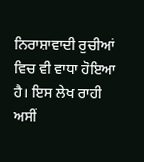ਨਿਰਾਸ਼ਾਵਾਦੀ ਰੁਚੀਆਂ ਵਿਚ ਵੀ ਵਾਧਾ ਹੋਇਆ ਹੈ। ਇਸ ਲੇਖ ਰਾਹੀ ਅਸੀਂ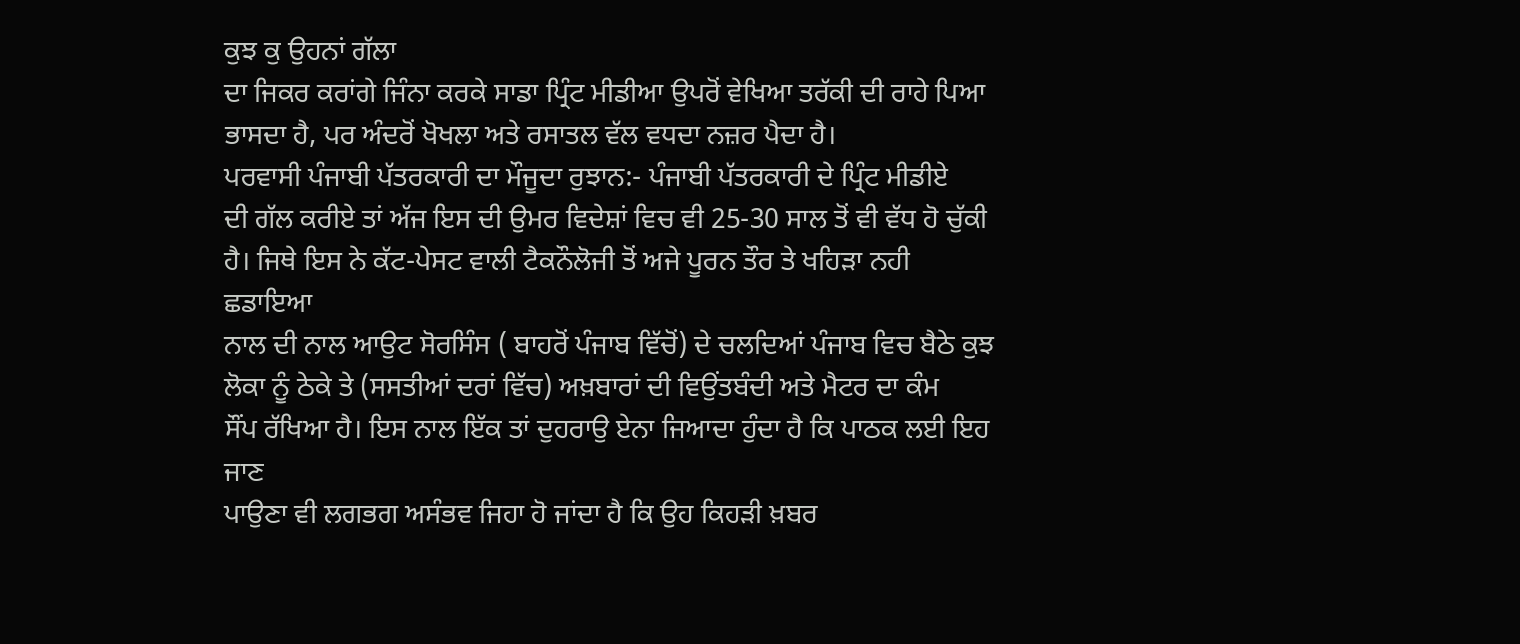ਕੁਝ ਕੁ ਉਹਨਾਂ ਗੱਲਾ
ਦਾ ਜਿਕਰ ਕਰਾਂਗੇ ਜਿੰਨਾ ਕਰਕੇ ਸਾਡਾ ਪ੍ਰਿੰਟ ਮੀਡੀਆ ਉਪਰੋਂ ਵੇਖਿਆ ਤਰੱਕੀ ਦੀ ਰਾਹੇ ਪਿਆ
ਭਾਸਦਾ ਹੈ, ਪਰ ਅੰਦਰੋਂ ਖੋਖਲਾ ਅਤੇ ਰਸਾਤਲ ਵੱਲ ਵਧਦਾ ਨਜ਼ਰ ਪੈਦਾ ਹੈ।
ਪਰਵਾਸੀ ਪੰਜਾਬੀ ਪੱਤਰਕਾਰੀ ਦਾ ਮੌਜੂਦਾ ਰੁਝਾਨ:- ਪੰਜਾਬੀ ਪੱਤਰਕਾਰੀ ਦੇ ਪ੍ਰਿੰਟ ਮੀਡੀਏ
ਦੀ ਗੱਲ ਕਰੀਏ ਤਾਂ ਅੱਜ ਇਸ ਦੀ ਉਮਰ ਵਿਦੇਸ਼ਾਂ ਵਿਚ ਵੀ 25-30 ਸਾਲ ਤੋਂ ਵੀ ਵੱਧ ਹੋ ਚੁੱਕੀ
ਹੈ। ਜਿਥੇ ਇਸ ਨੇ ਕੱਟ-ਪੇਸਟ ਵਾਲੀ ਟੈਕਨੌਲੋਜੀ ਤੋਂ ਅਜੇ ਪੂਰਨ ਤੌਰ ਤੇ ਖਹਿੜਾ ਨਹੀ ਛਡਾਇਆ
ਨਾਲ ਦੀ ਨਾਲ ਆਉਟ ਸੋਰਸਿੰਸ ( ਬਾਹਰੋਂ ਪੰਜਾਬ ਵਿੱਚੋਂ) ਦੇ ਚਲਦਿਆਂ ਪੰਜਾਬ ਵਿਚ ਬੈਠੇ ਕੁਝ
ਲੋਕਾ ਨੂੰ ਠੇਕੇ ਤੇ (ਸਸਤੀਆਂ ਦਰਾਂ ਵਿੱਚ) ਅਖ਼ਬਾਰਾਂ ਦੀ ਵਿਉਂਤਬੰਦੀ ਅਤੇ ਮੈਟਰ ਦਾ ਕੰਮ
ਸੌਂਪ ਰੱਖਿਆ ਹੈ। ਇਸ ਨਾਲ ਇੱਕ ਤਾਂ ਦੁਹਰਾਉ ਏਨਾ ਜਿਆਦਾ ਹੁੰਦਾ ਹੈ ਕਿ ਪਾਠਕ ਲਈ ਇਹ ਜਾਣ
ਪਾਉਣਾ ਵੀ ਲਗਭਗ ਅਸੰਭਵ ਜਿਹਾ ਹੋ ਜਾਂਦਾ ਹੈ ਕਿ ਉਹ ਕਿਹੜੀ ਖ਼ਬਰ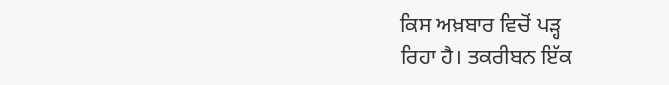ਕਿਸ ਅਖ਼ਬਾਰ ਵਿਚੋਂ ਪੜ੍ਹ
ਰਿਹਾ ਹੈ। ਤਕਰੀਬਨ ਇੱਕ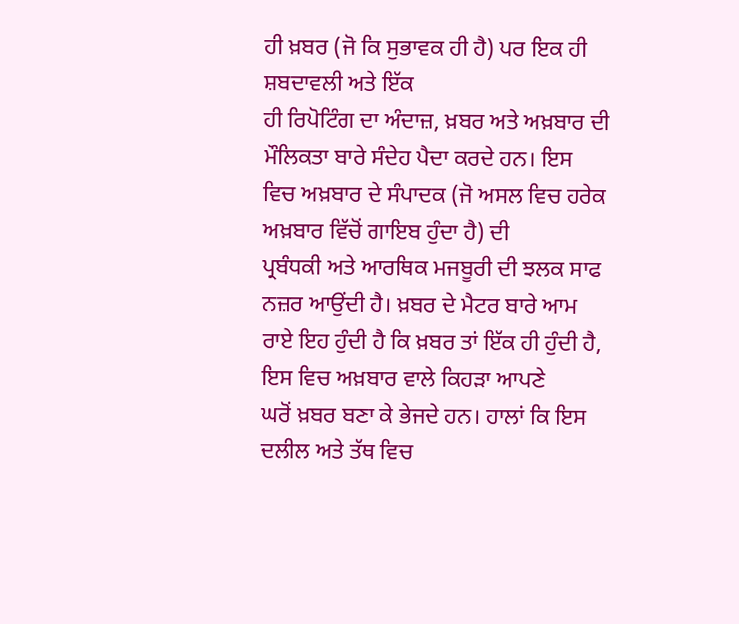ਹੀ ਖ਼ਬਰ (ਜੋ ਕਿ ਸੁਭਾਵਕ ਹੀ ਹੈ) ਪਰ ਇਕ ਹੀ ਸ਼ਬਦਾਵਲੀ ਅਤੇ ਇੱਕ
ਹੀ ਰਿਪੋਟਿੰਗ ਦਾ ਅੰਦਾਜ਼, ਖ਼ਬਰ ਅਤੇ ਅਖ਼ਬਾਰ ਦੀ ਮੌਲਿਕਤਾ ਬਾਰੇ ਸੰਦੇਹ ਪੈਦਾ ਕਰਦੇ ਹਨ। ਇਸ
ਵਿਚ ਅਖ਼ਬਾਰ ਦੇ ਸੰਪਾਦਕ (ਜੋ ਅਸਲ ਵਿਚ ਹਰੇਕ ਅਖ਼ਬਾਰ ਵਿੱਚੋਂ ਗਾਇਬ ਹੁੰਦਾ ਹੈ) ਦੀ
ਪ੍ਰਬੰਧਕੀ ਅਤੇ ਆਰਥਿਕ ਮਜਬੂਰੀ ਦੀ ਝਲਕ ਸਾਫ ਨਜ਼ਰ ਆਉਂਦੀ ਹੈ। ਖ਼ਬਰ ਦੇ ਮੈਟਰ ਬਾਰੇ ਆਮ
ਰਾਏ ਇਹ ਹੁੰਦੀ ਹੈ ਕਿ ਖ਼ਬਰ ਤਾਂ ਇੱਕ ਹੀ ਹੁੰਦੀ ਹੈ, ਇਸ ਵਿਚ ਅਖ਼ਬਾਰ ਵਾਲੇ ਕਿਹੜਾ ਆਪਣੇ
ਘਰੋਂ ਖ਼ਬਰ ਬਣਾ ਕੇ ਭੇਜਦੇ ਹਨ। ਹਾਲਾਂ ਕਿ ਇਸ ਦਲੀਲ ਅਤੇ ਤੱਥ ਵਿਚ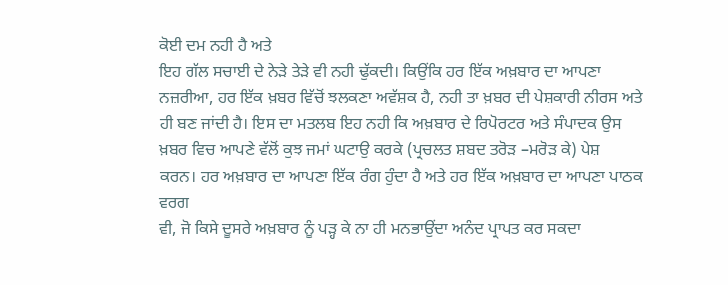ਕੋਈ ਦਮ ਨਹੀ ਹੈ ਅਤੇ
ਇਹ ਗੱਲ ਸਚਾਈ ਦੇ ਨੇੜੇ ਤੇੜੇ ਵੀ ਨਹੀ ਢੁੱਕਦੀ। ਕਿਉਂਕਿ ਹਰ ਇੱਕ ਅਖ਼ਬਾਰ ਦਾ ਆਪਣਾ
ਨਜ਼ਰੀਆ, ਹਰ ਇੱਕ ਖ਼ਬਰ ਵਿੱਚੋਂ ਝਲਕਣਾ ਅਵੱਸ਼ਕ ਹੈ, ਨਹੀ ਤਾ ਖ਼ਬਰ ਦੀ ਪੇਸ਼ਕਾਰੀ ਨੀਰਸ ਅਤੇ
ਹੀ ਬਣ ਜਾਂਦੀ ਹੈ। ਇਸ ਦਾ ਮਤਲਬ ਇਹ ਨਹੀ ਕਿ ਅਖ਼ਬਾਰ ਦੇ ਰਿਪੋਰਟਰ ਅਤੇ ਸੰਪਾਦਕ ਉਸ
ਖ਼ਬਰ ਵਿਚ ਆਪਣੇ ਵੱਲੋਂ ਕੁਝ ਜਮਾਂ ਘਟਾਉ ਕਰਕੇ (ਪ੍ਰਚਲਤ ਸ਼ਬਦ ਤਰੋੜ –ਮਰੋੜ ਕੇ) ਪੇਸ਼
ਕਰਨ। ਹਰ ਅਖ਼ਬਾਰ ਦਾ ਆਪਣਾ ਇੱਕ ਰੰਗ ਹੁੰਦਾ ਹੈ ਅਤੇ ਹਰ ਇੱਕ ਅਖ਼ਬਾਰ ਦਾ ਆਪਣਾ ਪਾਠਕ ਵਰਗ
ਵੀ, ਜੋ ਕਿਸੇ ਦੂਸਰੇ ਅਖ਼ਬਾਰ ਨੂੰ ਪੜ੍ਹ ਕੇ ਨਾ ਹੀ ਮਨਭਾਉਂਦਾ ਅਨੰਦ ਪ੍ਰਾਪਤ ਕਰ ਸਕਦਾ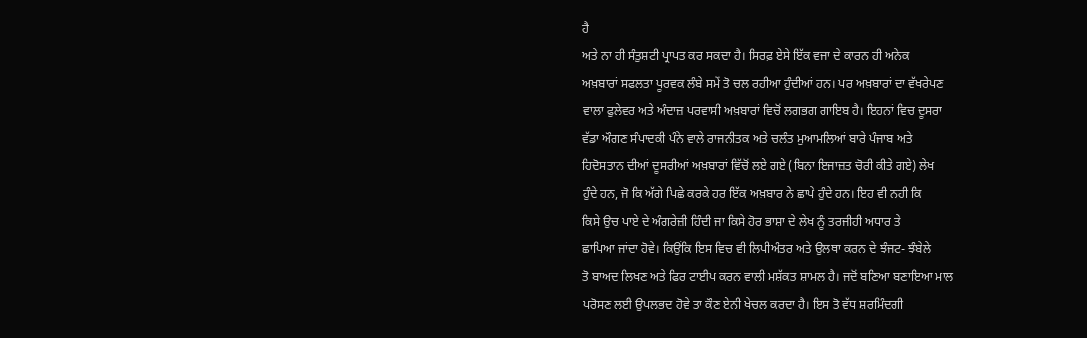ਹੈ
ਅਤੇ ਨਾ ਹੀ ਸੰਤੁਸ਼ਟੀ ਪ੍ਰਾਪਤ ਕਰ ਸਕਦਾ ਹੈ। ਸਿਰਫ਼ ਏਸੇ ਇੱਕ ਵਜਾ ਦੇ ਕਾਰਨ ਹੀ ਅਨੇਕ
ਅਖ਼ਬਾਰਾਂ ਸਫਲਤਾ ਪੂਰਵਕ ਲੰਬੇ ਸਮੇਂ ਤੋ ਚਲ ਰਹੀਆ ਹੁੰਦੀਆਂ ਹਨ। ਪਰ ਅਖ਼ਬਾਰਾਂ ਦਾ ਵੱਖਰੇਪਣ
ਵਾਲਾ ਫੁਲੇਵਰ ਅਤੇ ਅੰਦਾਜ਼ ਪਰਵਾਸੀ ਅਖ਼ਬਾਰਾਂ ਵਿਚੋਂ ਲਗਭਗ ਗਾਇਬ ਹੈ। ਇਹਨਾਂ ਵਿਚ ਦੂਸਰਾ
ਵੱਡਾ ਔਗਣ ਸੰਪਾਦਕੀ ਪੰਨੇ ਵਾਲੇ ਰਾਜਨੀਤਕ ਅਤੇ ਚਲੰਤ ਮੁਆਮਲਿਆਂ ਬਾਰੇ ਪੰਜਾਬ ਅਤੇ
ਹਿਦੋਸਤਾਨ ਦੀਆਂ ਦੂਸਰੀਆਂ ਅਖ਼ਬਾਰਾਂ ਵਿੱਚੋਂ ਲਏ ਗਏ (ਬਿਨਾ ਇਜਾਜ਼ਤ ਚੋਰੀ ਕੀਤੇ ਗਏ) ਲੇਖ
ਹੁੰਦੇ ਹਨ, ਜੋ ਕਿ ਅੱਗੇ ਪਿਛੇ ਕਰਕੇ ਹਰ ਇੱਕ ਅਖ਼ਬਾਰ ਨੇ ਛਾਪੇ ਹੁੰਦੇ ਹਨ। ਇਹ ਵੀ ਨਹੀ ਕਿ
ਕਿਸੇ ਉਚ ਪਾਏ ਦੇ ਅੰਗਰੇਜ਼ੀ ਹਿੰਦੀ ਜਾ ਕਿਸੇ ਹੋਰ ਭਾਸ਼ਾ ਦੇ ਲੇਖ ਨੂੰ ਤਰਜੀਹੀ ਅਧਾਰ ਤੇ
ਛਾਪਿਆ ਜਾਂਦਾ ਹੋਵੇ। ਕਿਉਂਕਿ ਇਸ ਵਿਚ ਵੀ ਲਿਪੀਅੰਤਰ ਅਤੇ ਉਲਥਾ ਕਰਨ ਦੇ ਝੰਜਟ- ਝੰਬੇਲੇ
ਤੋ ਬਾਅਦ ਲਿਖਣ ਅਤੇ ਫਿਰ ਟਾਈਪ ਕਰਨ ਵਾਲੀ ਮਸ਼ੱਕਤ ਸ਼ਾਮਲ ਹੈ। ਜਦੋਂ ਬਣਿਆ ਬਣਾਇਆ ਮਾਲ
ਪਰੋਸਣ ਲਈ ਉਪਲਭਦ ਹੋਵੇ ਤਾ ਕੌਣ ਏਨੀ ਖੇਚਲ ਕਰਦਾ ਹੈ। ਇਸ ਤੋ ਵੱਧ ਸ਼ਰਮਿੰਦਗੀ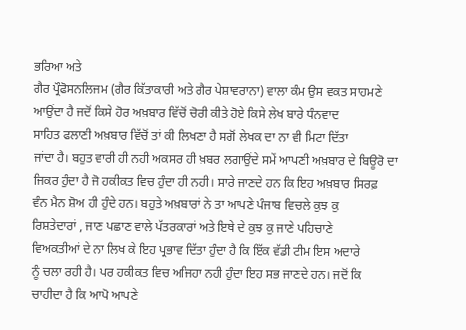ਭਰਿਆ ਅਤੇ
ਗੈਰ ਪ੍ਰੌਫੋਸਨਲਿਜਮ (ਗੈਰ ਕਿੱਤਾਕਾਰੀ ਅਤੇ ਗੈਰ ਪੇਸ਼ਾਵਰਾਨਾ) ਵਾਲਾ ਕੰਮ ਉਸ ਵਕਤ ਸਾਹਮਣੇ
ਆਉਂਦਾ ਹੈ ਜਦੋਂ ਕਿਸੇ ਹੋਰ ਅਖ਼ਬਾਰ ਵਿੱਚੋਂ ਚੋਰੀ ਕੀਤੇ ਹੋਏ ਕਿਸੇ ਲੇਖ ਬਾਰੇ ਧੰਨਵਾਦ
ਸਾਹਿਤ ਫਲਾਣੀ ਅਖ਼ਬਾਰ ਵਿੱਚੋਂ ਤਾਂ ਕੀ ਲਿਖਣਾ ਹੈ ਸਗੋਂ ਲੇਖਕ ਦਾ ਨਾ ਵੀ ਮਿਟਾ ਦਿੱਤਾ
ਜਾਂਦਾ ਹੈ। ਬਹੁਤ ਵਾਰੀ ਹੀ ਨਹੀ ਅਕਸਰ ਹੀ ਖ਼ਬਰ ਲਗਾਉਂਦੇ ਸਮੇਂ ਆਪਣੀ ਅਖ਼ਬਾਰ ਦੇ ਬਿਊਰੋ ਦਾ
ਜਿਕਰ ਹੁੰਦਾ ਹੈ ਜੋ ਹਕੀਕਤ ਵਿਚ ਹੁੰਦਾ ਹੀ ਨਹੀ। ਸਾਰੇ ਜਾਣਦੇ ਹਨ ਕਿ ਇਹ ਅਖ਼ਬਾਰ ਸਿਰਫ਼
ਵੰਨ ਮੈਨ ਸ਼ੋਅ ਹੀ ਹੁੰਦੇ ਹਨ। ਬਹੁਤੇ ਅਖ਼ਬਾਰਾਂ ਨੇ ਤਾ ਆਪਣੇ ਪੰਜਾਬ ਵਿਚਲੇ ਕੁਝ ਕੁ
ਰਿਸ਼ਤੇਦਾਰਾਂ , ਜਾਣ ਪਛਾਣ ਵਾਲੇ ਪੱਤਰਕਾਰਾਂ ਅਤੇ ਇਥੇ ਦੇ ਕੁਝ ਕੁ ਜਾਣੇ ਪਹਿਚਾਣੇ
ਵਿਅਕਤੀਆਂ ਦੇ ਨਾ ਲਿਖ ਕੇ ਇਹ ਪ੍ਰਭਾਵ ਦਿੱਤਾ ਹੁੰਦਾ ਹੈ ਕਿ ਇੱਕ ਵੱਡੀ ਟੀਮ ਇਸ ਅਦਾਰੇ
ਨੂੰ ਚਲਾ ਰਹੀ ਹੈ। ਪਰ ਹਕੀਕਤ ਵਿਚ ਅਜਿਹਾ ਨਹੀ ਹੁੰਦਾ ਇਹ ਸਭ ਜਾਣਦੇ ਹਨ। ਜਦੋਂ ਕਿ
ਚਾਹੀਦਾ ਹੈ ਕਿ ਆਪੋ ਆਪਣੇ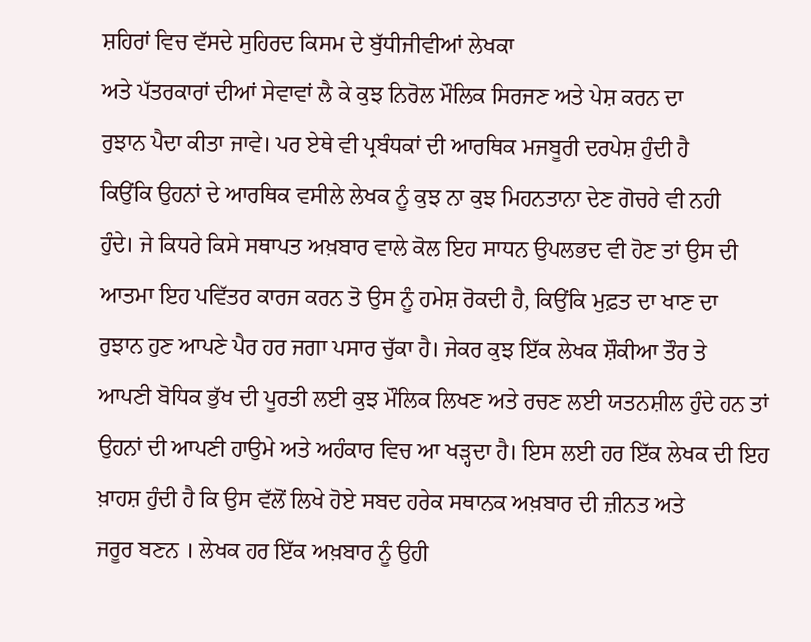ਸ਼ਹਿਰਾਂ ਵਿਚ ਵੱਸਦੇ ਸੁਹਿਰਦ ਕਿਸਮ ਦੇ ਬੁੱਧੀਜੀਵੀਆਂ ਲੇਖਕਾ
ਅਤੇ ਪੱਤਰਕਾਰਾਂ ਦੀਆਂ ਸੇਵਾਵਾਂ ਲੈ ਕੇ ਕੁਝ ਨਿਰੋਲ ਮੌਲਿਕ ਸਿਰਜਣ ਅਤੇ ਪੇਸ਼ ਕਰਨ ਦਾ
ਰੁਝਾਨ ਪੈਦਾ ਕੀਤਾ ਜਾਵੇ। ਪਰ ਏਥੇ ਵੀ ਪ੍ਰਬੰਧਕਾਂ ਦੀ ਆਰਥਿਕ ਮਜਬੂਰੀ ਦਰਪੇਸ਼ ਹੁੰਦੀ ਹੈ
ਕਿਉਂਕਿ ਉਹਨਾਂ ਦੇ ਆਰਥਿਕ ਵਸੀਲੇ ਲੇਖਕ ਨੂੰ ਕੁਝ ਨਾ ਕੁਝ ਮਿਹਨਤਾਨਾ ਦੇਣ ਗੋਚਰੇ ਵੀ ਨਹੀ
ਹੁੰਦੇ। ਜੇ ਕਿਧਰੇ ਕਿਸੇ ਸਥਾਪਤ ਅਖ਼ਬਾਰ ਵਾਲੇ ਕੋਲ ਇਹ ਸਾਧਨ ਉਪਲਭਦ ਵੀ ਹੋਣ ਤਾਂ ਉਸ ਦੀ
ਆਤਮਾ ਇਹ ਪਵਿੱਤਰ ਕਾਰਜ ਕਰਨ ਤੋ ਉਸ ਨੂੰ ਹਮੇਸ਼ ਰੋਕਦੀ ਹੈ, ਕਿਉਂਕਿ ਮੁਫ਼ਤ ਦਾ ਖਾਣ ਦਾ
ਰੁਝਾਨ ਹੁਣ ਆਪਣੇ ਪੈਰ ਹਰ ਜਗਾ ਪਸਾਰ ਚੁੱਕਾ ਹੈ। ਜੇਕਰ ਕੁਝ ਇੱਕ ਲੇਖਕ ਸ਼ੌਕੀਆ ਤੌਰ ਤੇ
ਆਪਣੀ ਬੋਧਿਕ ਭੁੱਖ ਦੀ ਪੂਰਤੀ ਲਈ ਕੁਝ ਮੌਲਿਕ ਲਿਖਣ ਅਤੇ ਰਚਣ ਲਈ ਯਤਨਸ਼ੀਲ ਹੁੰਦੇ ਹਨ ਤਾਂ
ਉਹਨਾਂ ਦੀ ਆਪਣੀ ਹਾਉਮੇ ਅਤੇ ਅਹੰਕਾਰ ਵਿਚ ਆ ਖੜ੍ਹਦਾ ਹੈ। ਇਸ ਲਈ ਹਰ ਇੱਕ ਲੇਖਕ ਦੀ ਇਹ
ਖ਼ਾਹਸ਼ ਹੁੰਦੀ ਹੈ ਕਿ ਉਸ ਵੱਲੋਂ ਲਿਖੇ ਹੋਏ ਸਬਦ ਹਰੇਕ ਸਥਾਨਕ ਅਖ਼ਬਾਰ ਦੀ ਜ਼ੀਨਤ ਅਤੇ
ਜਰੂਰ ਬਣਨ । ਲੇਖਕ ਹਰ ਇੱਕ ਅਖ਼ਬਾਰ ਨੂੰ ਉਹੀ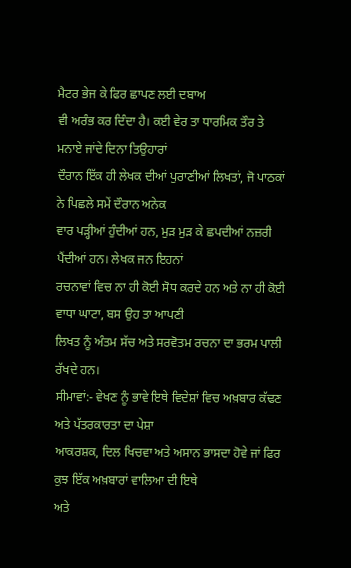ਮੈਟਰ ਭੇਜ ਕੇ ਫਿਰ ਛਾਪਣ ਲਈ ਦਬਾਅ
ਵੀ ਅਰੰਭ ਕਰ ਦਿੰਦਾ ਹੈ। ਕਈ ਵੇਰ ਤਾ ਧਾਰਮਿਕ ਤੌਰ ਤੇ ਮਨਾਏ ਜਾਂਦੇ ਦਿਨਾ ਤਿਉਹਾਰਾਂ
ਦੌਰਾਨ ਇੱਕ ਹੀ ਲੇਖਕ ਦੀਆਂ ਪੁਰਾਣੀਆਂ ਲਿਖਤਾਂ, ਜੋ ਪਾਠਕਾਂ ਨੇ ਪਿਛਲੇ ਸਮੇਂ ਦੌਰਾਨ ਅਨੇਕ
ਵਾਰ ਪੜ੍ਹੀਆਂ ਹੁੰਦੀਆਂ ਹਨ, ਮੁੜ ਮੁੜ ਕੇ ਛਪਦੀਆਂ ਨਜ਼ਰੀ ਪੈਂਦੀਆਂ ਹਨ। ਲੇਖਕ ਜਨ ਇਹਨਾਂ
ਰਚਨਾਵਾਂ ਵਿਚ ਨਾ ਹੀ ਕੋਈ ਸੋਧ ਕਰਦੇ ਹਨ ਅਤੇ ਨਾ ਹੀ ਕੋਈ ਵਾਧਾ ਘਾਟਾ, ਬਸ ਉਹ ਤਾ ਆਪਣੀ
ਲਿਖਤ ਨੂੰ ਅੰਤਮ ਸੱਚ ਅਤੇ ਸਰਵੋਤਮ ਰਚਨਾ ਦਾ ਭਰਮ ਪਾਲੀ ਰੱਖਦੇ ਹਨ।
ਸੀਮਾਵਾਂ:- ਵੇਖਣ ਨੂੰ ਭਾਵੇ ਇਥੇ ਵਿਦੇਸ਼ਾਂ ਵਿਚ ਅਖ਼ਬਾਰ ਕੱਢਣ ਅਤੇ ਪੱਤਰਕਾਰਤਾ ਦਾ ਪੇਸ਼ਾ
ਆਕਰਸ਼ਕ, ਦਿਲ ਖਿਚਵਾ ਅਤੇ ਅਸਾਨ ਭਾਸਦਾ ਹੋਵੇ ਜਾਂ ਫਿਰ ਕੁਝ ਇੱਕ ਅਖ਼ਬਾਰਾਂ ਵਾਲਿਆ ਦੀ ਇਥੇ
ਅਤੇ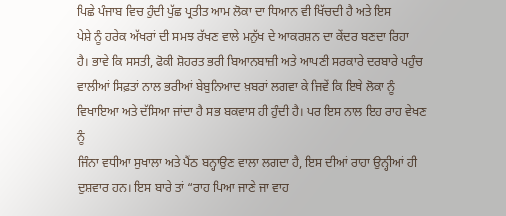ਪਿਛੇ ਪੰਜਾਬ ਵਿਚ ਹੁੰਦੀ ਪੁੱਛ ਪ੍ਰਤੀਤ ਆਮ ਲੋਕਾ ਦਾ ਧਿਆਨ ਵੀ ਖਿੱਚਦੀ ਹੈ ਅਤੇ ਇਸ
ਪੇਸ਼ੇ ਨੂੰ ਹਰੇਕ ਅੱਖਰਾਂ ਦੀ ਸਮਝ ਰੱਖਣ ਵਾਲੇ ਮਨੁੱਖ ਦੇ ਆਕਰਸ਼ਨ ਦਾ ਕੇਂਦਰ ਬਣਦਾ ਰਿਹਾ
ਹੈ। ਭਾਵੇ ਕਿ ਸਸਤੀ, ਫੋਕੀ ਸ਼ੋਹਰਤ ਭਰੀ ਬਿਆਨਬਾਜ਼ੀ ਅਤੇ ਆਪਣੀ ਸਰਕਾਰੇ ਦਰਬਾਰੇ ਪਹੁੰਚ
ਵਾਲੀਆਂ ਸਿਫ਼ਤਾਂ ਨਾਲ ਭਰੀਆਂ ਬੇਬੁਨਿਆਦ ਖ਼ਬਰਾਂ ਲਗਵਾ ਕੇ ਜਿਵੇਂ ਕਿ ਇਥੇ ਲੋਕਾ ਨੂੰ
ਵਿਖਾਇਆ ਅਤੇ ਦੱਸਿਆ ਜਾਂਦਾ ਹੈ ਸਭ ਬਕਵਾਸ ਹੀ ਹੁੰਦੀ ਹੈ। ਪਰ ਇਸ ਨਾਲ ਇਹ ਰਾਹ ਵੇਖਣ ਨੂੰ
ਜਿੰਨਾ ਵਧੀਆ ਸੁਖਾਲਾ ਅਤੇ ਪੈਂਠ ਬਨ੍ਹਾਉਣ ਵਾਲਾ ਲਗਦਾ ਹੈ, ਇਸ ਦੀਆਂ ਰਾਹਾ ਉਨ੍ਹੀਆਂ ਹੀ
ਦੁਸ਼ਵਾਰ ਹਨ। ਇਸ ਬਾਰੇ ਤਾਂ “ਰਾਹ ਪਿਆ ਜਾਣੇ ਜਾ ਵਾਹ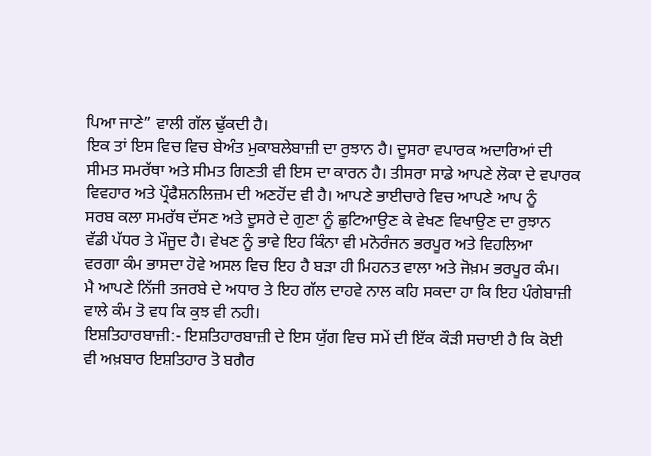ਪਿਆ ਜਾਣੇ” ਵਾਲੀ ਗੱਲ ਢੁੱਕਦੀ ਹੈ।
ਇਕ ਤਾਂ ਇਸ ਵਿਚ ਵਿਚ ਬੇਅੰਤ ਮੁਕਾਬਲੇਬਾਜ਼ੀ ਦਾ ਰੁਝਾਨ ਹੈ। ਦੂਸਰਾ ਵਪਾਰਕ ਅਦਾਰਿਆਂ ਦੀ
ਸੀਮਤ ਸਮਰੱਥਾ ਅਤੇ ਸੀਮਤ ਗਿਣਤੀ ਵੀ ਇਸ ਦਾ ਕਾਰਨ ਹੈ। ਤੀਸਰਾ ਸਾਡੇ ਆਪਣੇ ਲੋਕਾ ਦੇ ਵਪਾਰਕ
ਵਿਵਹਾਰ ਅਤੇ ਪ੍ਰੌਫੈਸ਼ਨਲਿਜ਼ਮ ਦੀ ਅਣਹੋਂਦ ਵੀ ਹੈ। ਆਪਣੇ ਭਾਈਚਾਰੇ ਵਿਚ ਆਪਣੇ ਆਪ ਨੂੰ
ਸਰਬ ਕਲਾ ਸਮਰੱਥ ਦੱਸਣ ਅਤੇ ਦੂਸਰੇ ਦੇ ਗੁਣਾ ਨੂੰ ਛੁਟਿਆਉਣ ਕੇ ਵੇਖਣ ਵਿਖਾਉਣ ਦਾ ਰੁਝਾਨ
ਵੱਡੀ ਪੱਧਰ ਤੇ ਮੌਜੂਦ ਹੈ। ਵੇਖਣ ਨੂੰ ਭਾਵੇ ਇਹ ਕਿੰਨਾ ਵੀ ਮਨੋਰੰਜਨ ਭਰਪੂਰ ਅਤੇ ਵਿਹਲਿਆ
ਵਰਗਾ ਕੰਮ ਭਾਸਦਾ ਹੋਵੇ ਅਸਲ ਵਿਚ ਇਹ ਹੈ ਬੜਾ ਹੀ ਮਿਹਨਤ ਵਾਲਾ ਅਤੇ ਜੋਖ਼ਮ ਭਰਪੂਰ ਕੰਮ।
ਮੈ ਆਪਣੇ ਨਿੱਜੀ ਤਜਰਬੇ ਦੇ ਅਧਾਰ ਤੇ ਇਹ ਗੱਲ ਦਾਹਵੇ ਨਾਲ ਕਹਿ ਸਕਦਾ ਹਾ ਕਿ ਇਹ ਪੰਗੇਬਾਜ਼ੀ
ਵਾਲੇ ਕੰਮ ਤੋ ਵਧ ਕਿ ਕੁਝ ਵੀ ਨਹੀ।
ਇਸ਼ਤਿਹਾਰਬਾਜ਼ੀ:- ਇਸ਼ਤਿਹਾਰਬਾਜ਼ੀ ਦੇ ਇਸ ਯੁੱਗ ਵਿਚ ਸਮੇਂ ਦੀ ਇੱਕ ਕੌੜੀ ਸਚਾਈ ਹੈ ਕਿ ਕੋਈ
ਵੀ ਅਖ਼ਬਾਰ ਇਸ਼ਤਿਹਾਰ ਤੋ ਬਗੈਰ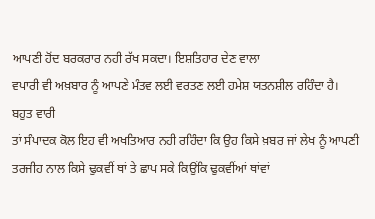ਆਪਣੀ ਹੋਂਦ ਬਰਕਰਾਰ ਨਹੀ ਰੱਖ ਸਕਦਾ। ਇਸ਼ਤਿਹਾਰ ਦੇਣ ਵਾਲਾ
ਵਪਾਰੀ ਵੀ ਅਖ਼ਬਾਰ ਨੂੰ ਆਪਣੇ ਮੰਤਵ ਲਈ ਵਰਤਣ ਲਈ ਹਮੇਸ਼ ਯਤਨਸ਼ੀਲ ਰਹਿੰਦਾ ਹੈ। ਬਹੁਤ ਵਾਰੀ
ਤਾਂ ਸੰਪਾਦਕ ਕੋਲ ਇਹ ਵੀ ਅਖਤਿਆਰ ਨਹੀ ਰਹਿੰਦਾ ਕਿ ਉਹ ਕਿਸੇ ਖ਼ਬਰ ਜਾਂ ਲੇਖ ਨੂੰ ਆਪਣੀ
ਤਰਜੀਹ ਨਾਲ ਕਿਸੇ ਢੁਕਵੀਂ ਥਾਂ ਤੇ ਛਾਪ ਸਕੇ ਕਿਉਂਕਿ ਢੁਕਵੀਂਆਂ ਥਾਂਵਾਂ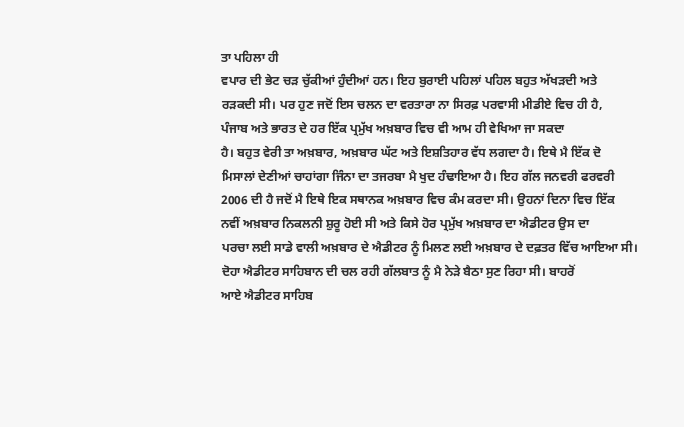ਤਾ ਪਹਿਲਾ ਹੀ
ਵਪਾਰ ਦੀ ਭੇਟ ਚੜ ਚੁੱਕੀਆਂ ਹੁੰਦੀਆਂ ਹਨ। ਇਹ ਬੁਰਾਈ ਪਹਿਲਾਂ ਪਹਿਲ ਬਹੁਤ ਅੱਖੜਦੀ ਅਤੇ
ਰੜਕਦੀ ਸੀ। ਪਰ ਹੁਣ ਜਦੋਂ ਇਸ ਚਲਨ ਦਾ ਵਰਤਾਰਾ ਨਾ ਸਿਰਫ਼ ਪਰਵਾਸੀ ਮੀਡੀਏ ਵਿਚ ਹੀ ਹੈ,
ਪੰਜਾਬ ਅਤੇ ਭਾਰਤ ਦੇ ਹਰ ਇੱਕ ਪ੍ਰਮੁੱਖ ਅਖ਼ਬਾਰ ਵਿਚ ਵੀ ਆਮ ਹੀ ਵੇਖਿਆ ਜਾ ਸਕਦਾ
ਹੈ। ਬਹੁਤ ਵੇਰੀ ਤਾ ਅਖ਼ਬਾਰ, ਅਖ਼ਬਾਰ ਘੱਟ ਅਤੇ ਇਸ਼ਤਿਹਾਰ ਵੱਧ ਲਗਦਾ ਹੈ। ਇਥੇ ਮੈ ਇੱਕ ਦੋ
ਮਿਸਾਲਾਂ ਦੇਣੀਆਂ ਚਾਹਾਂਗਾ ਜਿੰਨਾ ਦਾ ਤਜਰਬਾ ਮੈ ਖੁਦ ਹੰਢਾਇਆ ਹੈ। ਇਹ ਗੱਲ ਜਨਵਰੀ ਫਰਵਰੀ
2006 ਦੀ ਹੈ ਜਦੋਂ ਮੈ ਇਥੇ ਇਕ ਸਥਾਨਕ ਅਖ਼ਬਾਰ ਵਿਚ ਕੰਮ ਕਰਦਾ ਸੀ। ਉਹਨਾਂ ਦਿਨਾ ਵਿਚ ਇੱਕ
ਨਵੀਂ ਅਖ਼ਬਾਰ ਨਿਕਲਨੀ ਸ਼ੁਰੂ ਹੋਈ ਸੀ ਅਤੇ ਕਿਸੇ ਹੋਰ ਪ੍ਰਮੁੱਖ ਅਖ਼ਬਾਰ ਦਾ ਐਡੀਟਰ ਉਸ ਦਾ
ਪਰਚਾ ਲਈ ਸਾਡੇ ਵਾਲੀ ਅਖ਼ਬਾਰ ਦੇ ਐਡੀਟਰ ਨੂੰ ਮਿਲਣ ਲਈ ਅਖ਼ਬਾਰ ਦੇ ਦਫ਼ਤਰ ਵਿੱਚ ਆਇਆ ਸੀ।
ਦੋਹਾ ਐਡੀਟਰ ਸਾਹਿਬਾਨ ਦੀ ਚਲ ਰਹੀ ਗੱਲਬਾਤ ਨੂੰ ਮੈ ਨੇੜੇ ਬੈਠਾ ਸੁਣ ਰਿਹਾ ਸੀ। ਬਾਹਰੋਂ
ਆਏ ਐਡੀਟਰ ਸਾਹਿਬ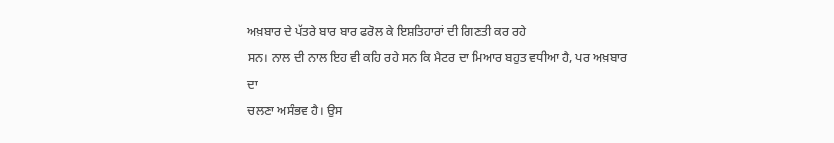ਅਖ਼ਬਾਰ ਦੇ ਪੱਤਰੇ ਬਾਰ ਬਾਰ ਫਰੋਲ ਕੇ ਇਸ਼ਤਿਹਾਰਾਂ ਦੀ ਗਿਣਤੀ ਕਰ ਰਹੇ
ਸਨ। ਨਾਲ ਦੀ ਨਾਲ ਇਹ ਵੀ ਕਹਿ ਰਹੇ ਸਨ ਕਿ ਮੈਟਰ ਦਾ ਮਿਆਰ ਬਹੁਤ ਵਧੀਆ ਹੈ, ਪਰ ਅਖ਼ਬਾਰ ਦਾ
ਚਲਣਾ ਅਸੰਭਵ ਹੈ। ਉਸ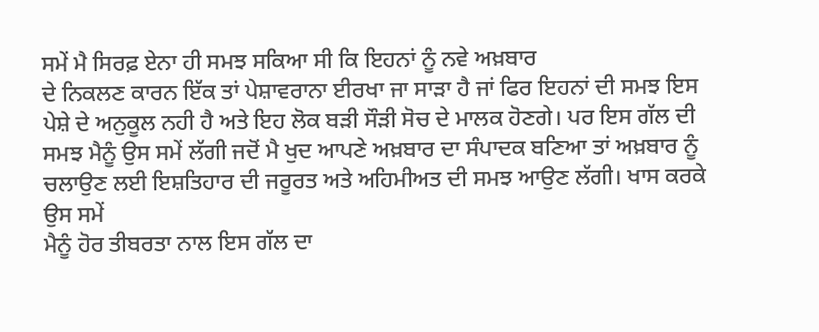ਸਮੇਂ ਮੈ ਸਿਰਫ਼ ਏਨਾ ਹੀ ਸਮਝ ਸਕਿਆ ਸੀ ਕਿ ਇਹਨਾਂ ਨੂੰ ਨਵੇ ਅਖ਼ਬਾਰ
ਦੇ ਨਿਕਲਣ ਕਾਰਨ ਇੱਕ ਤਾਂ ਪੇਸ਼ਾਵਰਾਨਾ ਈਰਖਾ ਜਾ ਸਾੜਾ ਹੈ ਜਾਂ ਫਿਰ ਇਹਨਾਂ ਦੀ ਸਮਝ ਇਸ
ਪੇਸ਼ੇ ਦੇ ਅਨੁਕੂਲ ਨਹੀ ਹੈ ਅਤੇ ਇਹ ਲੋਕ ਬੜੀ ਸੌੜੀ ਸੋਚ ਦੇ ਮਾਲਕ ਹੋਣਗੇ। ਪਰ ਇਸ ਗੱਲ ਦੀ
ਸਮਝ ਮੈਨੂੰ ਉਸ ਸਮੇਂ ਲੱਗੀ ਜਦੋਂ ਮੈ ਖੁਦ ਆਪਣੇ ਅਖ਼ਬਾਰ ਦਾ ਸੰਪਾਦਕ ਬਣਿਆ ਤਾਂ ਅਖ਼ਬਾਰ ਨੂੰ
ਚਲਾਉਣ ਲਈ ਇਸ਼ਤਿਹਾਰ ਦੀ ਜਰੂਰਤ ਅਤੇ ਅਹਿਮੀਅਤ ਦੀ ਸਮਝ ਆਉਣ ਲੱਗੀ। ਖਾਸ ਕਰਕੇ ਉਸ ਸਮੇਂ
ਮੈਨੂੰ ਹੋਰ ਤੀਬਰਤਾ ਨਾਲ ਇਸ ਗੱਲ ਦਾ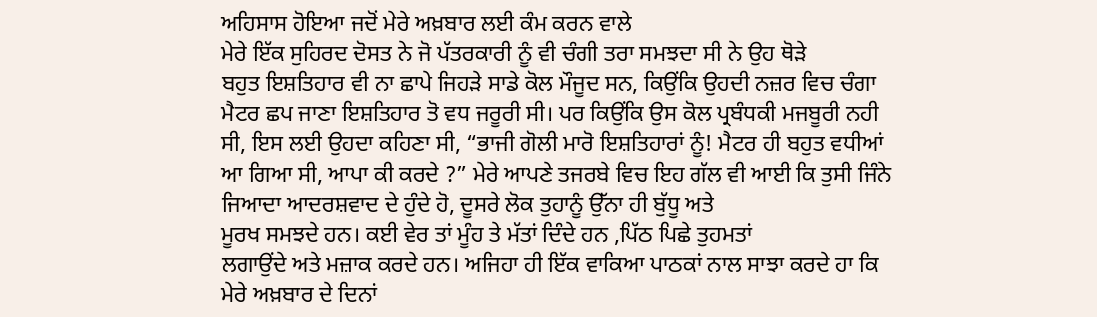ਅਹਿਸਾਸ ਹੋਇਆ ਜਦੋਂ ਮੇਰੇ ਅਖ਼ਬਾਰ ਲਈ ਕੰਮ ਕਰਨ ਵਾਲੇ
ਮੇਰੇ ਇੱਕ ਸੁਹਿਰਦ ਦੋਸਤ ਨੇ ਜੋ ਪੱਤਰਕਾਰੀ ਨੂੰ ਵੀ ਚੰਗੀ ਤਰਾ ਸਮਝਦਾ ਸੀ ਨੇ ਉਹ ਥੋੜੇ
ਬਹੁਤ ਇਸ਼ਤਿਹਾਰ ਵੀ ਨਾ ਛਾਪੇ ਜਿਹੜੇ ਸਾਡੇ ਕੋਲ ਮੌਜੂਦ ਸਨ, ਕਿਉਂਕਿ ਉਹਦੀ ਨਜ਼ਰ ਵਿਚ ਚੰਗਾ
ਮੈਟਰ ਛਪ ਜਾਣਾ ਇਸ਼ਤਿਹਾਰ ਤੋ ਵਧ ਜਰੂਰੀ ਸੀ। ਪਰ ਕਿਉਂਕਿ ਉਸ ਕੋਲ ਪ੍ਰਬੰਧਕੀ ਮਜਬੂਰੀ ਨਹੀ
ਸੀ, ਇਸ ਲਈ ਉਹਦਾ ਕਹਿਣਾ ਸੀ, “ਭਾਜੀ ਗੋਲੀ ਮਾਰੋ ਇਸ਼ਤਿਹਾਰਾਂ ਨੂੰ! ਮੈਟਰ ਹੀ ਬਹੁਤ ਵਧੀਆਂ
ਆ ਗਿਆ ਸੀ, ਆਪਾ ਕੀ ਕਰਦੇ ?” ਮੇਰੇ ਆਪਣੇ ਤਜਰਬੇ ਵਿਚ ਇਹ ਗੱਲ ਵੀ ਆਈ ਕਿ ਤੁਸੀ ਜਿੰਨੇ
ਜਿਆਦਾ ਆਦਰਸ਼ਵਾਦ ਦੇ ਹੁੰਦੇ ਹੋ, ਦੂਸਰੇ ਲੋਕ ਤੁਹਾਨੂੰ ਉੱਨਾ ਹੀ ਬੁੱਧੂ ਅਤੇ
ਮੂਰਖ ਸਮਝਦੇ ਹਨ। ਕਈ ਵੇਰ ਤਾਂ ਮੂੰਹ ਤੇ ਮੱਤਾਂ ਦਿੰਦੇ ਹਨ ,ਪਿੱਠ ਪਿਛੇ ਤੁਹਮਤਾਂ
ਲਗਾਉਂਦੇ ਅਤੇ ਮਜ਼ਾਕ ਕਰਦੇ ਹਨ। ਅਜਿਹਾ ਹੀ ਇੱਕ ਵਾਕਿਆ ਪਾਠਕਾਂ ਨਾਲ ਸਾਝਾ ਕਰਦੇ ਹਾ ਕਿ
ਮੇਰੇ ਅਖ਼ਬਾਰ ਦੇ ਦਿਨਾਂ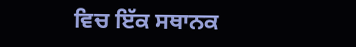ਵਿਚ ਇੱਕ ਸਥਾਨਕ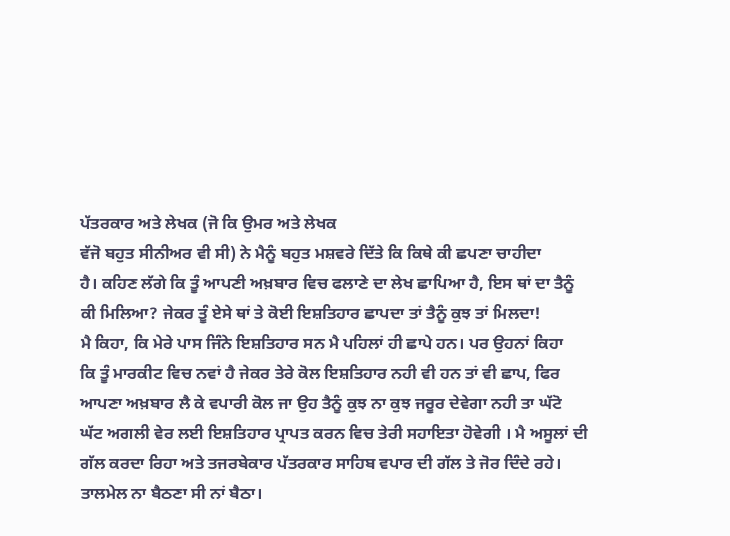ਪੱਤਰਕਾਰ ਅਤੇ ਲੇਖਕ (ਜੋ ਕਿ ਉਮਰ ਅਤੇ ਲੇਖਕ
ਵੱਜੋ ਬਹੁਤ ਸੀਨੀਅਰ ਵੀ ਸੀ) ਨੇ ਮੈਨੂੰ ਬਹੁਤ ਮਸ਼ਵਰੇ ਦਿੱਤੇ ਕਿ ਕਿਥੇ ਕੀ ਛਪਣਾ ਚਾਹੀਦਾ
ਹੈ। ਕਹਿਣ ਲੱਗੇ ਕਿ ਤੂੰ ਆਪਣੀ ਅਖ਼ਬਾਰ ਵਿਚ ਫਲਾਣੇ ਦਾ ਲੇਖ ਛਾਪਿਆ ਹੈ, ਇਸ ਥਾਂ ਦਾ ਤੈਨੂੰ
ਕੀ ਮਿਲਿਆ? ਜੇਕਰ ਤੂੰ ਏਸੇ ਥਾਂ ਤੇ ਕੋਈ ਇਸ਼ਤਿਹਾਰ ਛਾਪਦਾ ਤਾਂ ਤੈਨੂੰ ਕੁਝ ਤਾਂ ਮਿਲਦਾ!
ਮੈ ਕਿਹਾ, ਕਿ ਮੇਰੇ ਪਾਸ ਜਿੰਨੇ ਇਸ਼ਤਿਹਾਰ ਸਨ ਮੈ ਪਹਿਲਾਂ ਹੀ ਛਾਪੇ ਹਨ। ਪਰ ਉਹਨਾਂ ਕਿਹਾ
ਕਿ ਤੂੰ ਮਾਰਕੀਟ ਵਿਚ ਨਵਾਂ ਹੈ ਜੇਕਰ ਤੇਰੇ ਕੋਲ ਇਸ਼ਤਿਹਾਰ ਨਹੀ ਵੀ ਹਨ ਤਾਂ ਵੀ ਛਾਪ, ਫਿਰ
ਆਪਣਾ ਅਖ਼ਬਾਰ ਲੈ ਕੇ ਵਪਾਰੀ ਕੋਲ ਜਾ ਉਹ ਤੈਨੂੰ ਕੁਝ ਨਾ ਕੁਝ ਜਰੂਰ ਦੇਵੇਗਾ ਨਹੀ ਤਾ ਘੱਟੋ
ਘੱਟ ਅਗਲੀ ਵੇਰ ਲਈ ਇਸ਼ਤਿਹਾਰ ਪ੍ਰਾਪਤ ਕਰਨ ਵਿਚ ਤੇਰੀ ਸਹਾਇਤਾ ਹੋਵੇਗੀ । ਮੈ ਅਸੂਲਾਂ ਦੀ
ਗੱਲ ਕਰਦਾ ਰਿਹਾ ਅਤੇ ਤਜਰਬੇਕਾਰ ਪੱਤਰਕਾਰ ਸਾਹਿਬ ਵਪਾਰ ਦੀ ਗੱਲ ਤੇ ਜੋਰ ਦਿੰਦੇ ਰਹੇ।
ਤਾਲਮੇਲ ਨਾ ਬੈਠਣਾ ਸੀ ਨਾਂ ਬੈਠਾ।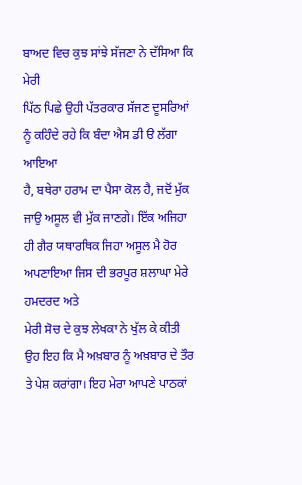ਬਾਅਦ ਵਿਚ ਕੁਝ ਸਾਂਝੇ ਸੱਜਣਾ ਨੇ ਦੱਸਿਆ ਕਿ ਮੇਰੀ
ਪਿੱਠ ਪਿਛੇ ਉਹੀ ਪੱਤਰਕਾਰ ਸੱਜਣ ਦੂਸਰਿਆਂ ਨੂੰ ਕਹਿੰਦੇ ਰਹੇ ਕਿ ਬੰਦਾ ਐਸ ਡੀ ੳ ਲੱਗਾ ਆਇਆ
ਹੈ, ਬਥੇਰਾ ਹਰਾਮ ਦਾ ਪੈਸਾ ਕੋਲ ਹੈ, ਜਦੋਂ ਮੁੱਕ ਜਾਉ ਅਸੂਲ ਵੀ ਮੁੱਕ ਜਾਣਗੇ। ਇੱਕ ਅਜਿਹਾ
ਹੀ ਗੈਰ ਯਥਾਰਥਿਕ ਜਿਹਾ ਅਸੂਲ ਮੈ ਹੋਰ ਅਪਣਾਇਆ ਜਿਸ ਦੀ ਭਰਪੂਰ ਸ਼ਲਾਘਾ ਮੇਰੇ ਹਮਦਰਦ ਅਤੇ
ਮੇਰੀ ਸੋਚ ਦੇ ਕੁਝ ਲੇਖਕਾ ਨੇ ਖੁੱਲ ਕੇ ਕੀਤੀ ਉਹ ਇਹ ਕਿ ਮੈ ਅਖ਼ਬਾਰ ਨੂੰ ਅਖ਼ਬਾਰ ਦੇ ਤੌਰ
ਤੇ ਪੇਸ਼ ਕਰਾਂਗਾ। ਇਹ ਮੇਰਾ ਆਪਣੇ ਪਾਠਕਾਂ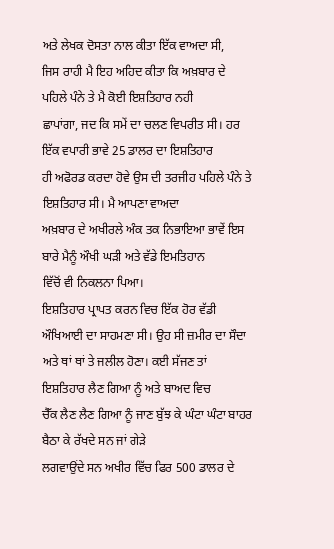ਅਤੇ ਲੇਖਕ ਦੋਸਤਾ ਨਾਲ ਕੀਤਾ ਇੱਕ ਵਾਅਦਾ ਸੀ,
ਜਿਸ ਰਾਹੀ ਮੈ ਇਹ ਅਹਿਦ ਕੀਤਾ ਕਿ ਅਖ਼ਬਾਰ ਦੇ ਪਹਿਲੇ ਪੰਨੇ ਤੇ ਮੈ ਕੋਈ ਇਸ਼ਤਿਹਾਰ ਨਹੀ
ਛਾਪਾਂਗਾ, ਜਦ ਕਿ ਸਮੇਂ ਦਾ ਚਲਣ ਵਿਪਰੀਤ ਸੀ। ਹਰ ਇੱਕ ਵਪਾਰੀ ਭਾਵੇ 25 ਡਾਲਰ ਦਾ ਇਸ਼ਤਿਹਾਰ
ਹੀ ਅਫੋਰਡ ਕਰਦਾ ਹੋਵੇ ਉਸ ਦੀ ਤਰਜੀਹ ਪਹਿਲੇ ਪੰਨੇ ਤੇ ਇਸ਼ਤਿਹਾਰ ਸੀ। ਮੈ ਆਪਣਾ ਵਾਅਦਾ
ਅਖ਼ਬਾਰ ਦੇ ਅਖੀਰਲੇ ਅੰਕ ਤਕ ਨਿਭਾਇਆ ਭਾਵੇਂ ਇਸ ਬਾਰੇ ਮੈਨੂੰ ਔਖੀ ਘੜੀ ਅਤੇ ਵੱਡੇ ਇਮਤਿਹਾਨ
ਵਿੱਚੋਂ ਵੀ ਨਿਕਲਨਾ ਪਿਆ।
ਇਸ਼ਤਿਹਾਰ ਪ੍ਰਾਪਤ ਕਰਨ ਵਿਚ ਇੱਕ ਹੋਰ ਵੱਡੀ ਔਖਿਆਈ ਦਾ ਸਾਹਮਣਾ ਸੀ। ਉਹ ਸੀ ਜ਼ਮੀਰ ਦਾ ਸੌਦਾ
ਅਤੇ ਥਾਂ ਥਾਂ ਤੇ ਜਲੀਲ ਹੋਣਾ। ਕਈ ਸੱਜਣ ਤਾਂ ਇਸ਼ਤਿਹਾਰ ਲੈਣ ਗਿਆ ਨੂੰ ਅਤੇ ਬਾਅਦ ਵਿਚ
ਚੈੱਕ ਲੈਣ ਲੈਣ ਗਿਆ ਨੂੰ ਜਾਣ ਬੁੱਝ ਕੇ ਘੰਟਾ ਘੰਟਾ ਬਾਹਰ ਬੈਠਾ ਕੇ ਰੱਖਦੇ ਸਨ ਜਾਂ ਗੇੜੇ
ਲਗਵਾਉਂਦੇ ਸਨ ਅਖੀਰ ਵਿੱਚ ਫਿਰ 500 ਡਾਲਰ ਦੇ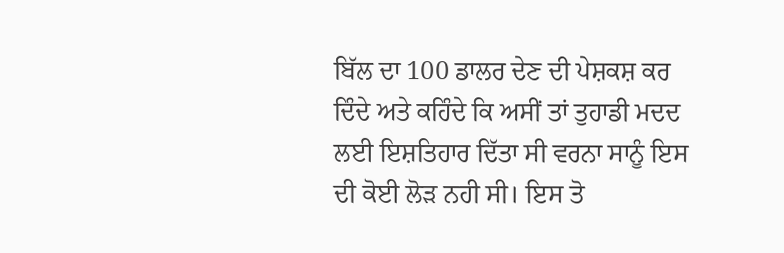ਬਿੱਲ ਦਾ 100 ਡਾਲਰ ਦੇਣ ਦੀ ਪੇਸ਼ਕਸ਼ ਕਰ
ਦਿੰਦੇ ਅਤੇ ਕਹਿੰਦੇ ਕਿ ਅਸੀਂ ਤਾਂ ਤੁਹਾਡੀ ਮਦਦ ਲਈ ਇਸ਼ਤਿਹਾਰ ਦਿੱਤਾ ਸੀ ਵਰਨਾ ਸਾਨੂੰ ਇਸ
ਦੀ ਕੋਈ ਲੋੜ ਨਹੀ ਸੀ। ਇਸ ਤੋ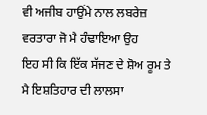ਵੀ ਅਜੀਬ ਹਾਉਂਮੇ ਨਾਲ ਲਬਰੇਜ਼ ਵਰਤਾਰਾ ਜੋ ਮੈ ਹੰਢਾਇਆ ਉਹ
ਇਹ ਸੀ ਕਿ ਇੱਕ ਸੱਜਣ ਦੇ ਸ਼ੋਅ ਰੂਮ ਤੇ ਮੈ ਇਸ਼ਤਿਹਾਰ ਦੀ ਲਾਲਸਾ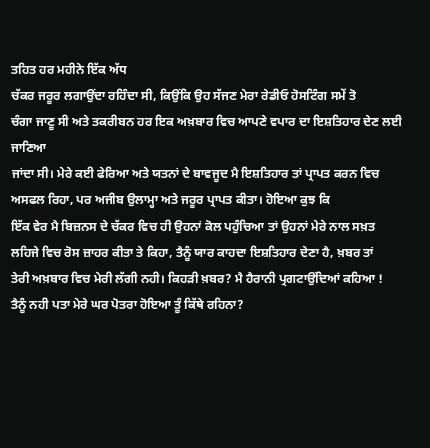ਤਹਿਤ ਹਰ ਮਹੀਨੇ ਇੱਕ ਅੱਧ
ਚੱਕਰ ਜਰੂਰ ਲਗਾਉਂਦਾ ਰਹਿੰਦਾ ਸੀ, ਕਿਉਂਕਿ ਉਹ ਸੱਜਣ ਮੇਰਾ ਰੇਡੀਓ ਹੋਸਟਿੰਗ ਸਮੇਂ ਤੋ
ਚੰਗਾ ਜਾਣੂ ਸੀ ਅਤੇ ਤਕਰੀਬਨ ਹਰ ਇਕ ਅਖ਼ਬਾਰ ਵਿਚ ਆਪਣੇ ਵਪਾਰ ਦਾ ਇਸ਼ਤਿਹਾਰ ਦੇਣ ਲਈ ਜਾਣਿਆ
ਜਾਂਦਾ ਸੀ। ਮੇਰੇ ਕਈ ਫੇਰਿਆ ਅਤੇ ਯਤਨਾਂ ਦੇ ਬਾਵਜੂਦ ਮੈ ਇਸ਼ਤਿਹਾਰ ਤਾਂ ਪ੍ਰਾਪਤ ਕਰਨ ਵਿਚ
ਅਸਫਲ ਰਿਹਾ, ਪਰ ਅਜੀਬ ਉਲਾਮ੍ਹਾ ਅਤੇ ਜਰੂਰ ਪ੍ਰਾਪਤ ਕੀਤਾ। ਹੋਇਆ ਕੁਝ ਕਿ
ਇੱਕ ਵੇਰ ਮੈ ਬਿਜ਼ਨਸ ਦੇ ਚੱਕਰ ਵਿਚ ਹੀ ਉਹਨਾਂ ਕੋਲ ਪਹੁੰਚਿਆ ਤਾਂ ਉਹਨਾਂ ਮੇਰੇ ਨਾਲ ਸਖ਼ਤ
ਲਹਿਜੇ ਵਿਚ ਰੋਸ ਜ਼ਾਹਰ ਕੀਤਾ ਤੇ ਕਿਹਾ, ਤੈਨੂੰ ਯਾਰ ਕਾਹਦਾ ਇਸ਼ਤਿਹਾਰ ਦੇਣਾ ਹੈ, ਖ਼ਬਰ ਤਾਂ
ਤੇਰੀ ਅਖ਼ਬਾਰ ਵਿਚ ਮੇਰੀ ਲੱਗੀ ਨਹੀ। ਕਿਹੜੀ ਖ਼ਬਰ? ਮੈ ਹੈਰਾਨੀ ਪ੍ਰਗਟਾਉਂਦਿਆਂ ਕਹਿਆ !
ਤੈਨੂੰ ਨਹੀ ਪਤਾ ਮੇਰੇ ਘਰ ਪੋਤਰਾ ਹੋਇਆ ਤੂੰ ਕਿੱਥੇ ਰਹਿਨਾ?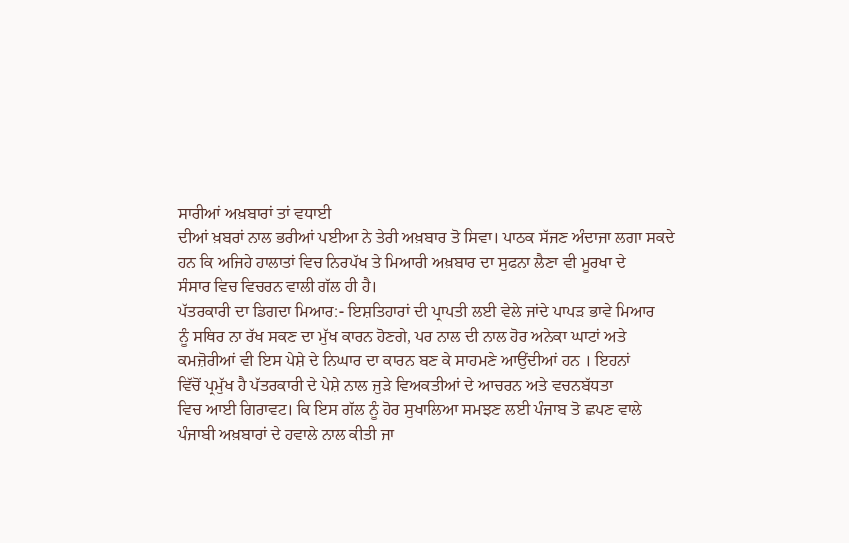ਸਾਰੀਆਂ ਅਖ਼ਬਾਰਾਂ ਤਾਂ ਵਧਾਈ
ਦੀਆਂ ਖ਼ਬਰਾਂ ਨਾਲ ਭਰੀਆਂ ਪਈਆ ਨੇ ਤੇਰੀ ਅਖ਼ਬਾਰ ਤੋ ਸਿਵਾ। ਪਾਠਕ ਸੱਜਣ ਅੰਦਾਜਾ ਲਗਾ ਸਕਦੇ
ਹਨ ਕਿ ਅਜਿਹੇ ਹਾਲਾਤਾਂ ਵਿਚ ਨਿਰਪੱਖ ਤੇ ਮਿਆਰੀ ਅਖ਼ਬਾਰ ਦਾ ਸੁਫਨਾ ਲੈਣਾ ਵੀ ਮੂਰਖਾ ਦੇ
ਸੰਸਾਰ ਵਿਚ ਵਿਚਰਨ ਵਾਲੀ ਗੱਲ ਹੀ ਹੈ।
ਪੱਤਰਕਾਰੀ ਦਾ ਡਿਗਦਾ ਮਿਆਰ:- ਇਸ਼ਤਿਹਾਰਾਂ ਦੀ ਪ੍ਰਾਪਤੀ ਲਈ ਵੇਲੇ ਜਾਂਦੇ ਪਾਪੜ ਭਾਵੇ ਮਿਆਰ
ਨੂੰ ਸਥਿਰ ਨਾ ਰੱਖ ਸਕਣ ਦਾ ਮੁੱਖ ਕਾਰਨ ਹੋਣਗੇ, ਪਰ ਨਾਲ ਦੀ ਨਾਲ ਹੋਰ ਅਨੇਕਾ ਘਾਟਾਂ ਅਤੇ
ਕਮਜ਼ੋਰੀਆਂ ਵੀ ਇਸ ਪੇਸ਼ੇ ਦੇ ਨਿਘਾਰ ਦਾ ਕਾਰਨ ਬਣ ਕੇ ਸਾਹਮਣੇ ਆਉਂਦੀਆਂ ਹਨ । ਇਹਨਾਂ
ਵਿੱਚੋਂ ਪ੍ਰਮੁੱਖ ਹੈ ਪੱਤਰਕਾਰੀ ਦੇ ਪੇਸ਼ੇ ਨਾਲ ਜੁੜੇ ਵਿਅਕਤੀਆਂ ਦੇ ਆਚਰਨ ਅਤੇ ਵਚਨਬੱਧਤਾ
ਵਿਚ ਆਈ ਗਿਰਾਵਟ। ਕਿ ਇਸ ਗੱਲ ਨੂੰ ਹੋਰ ਸੁਖਾਲਿਆ ਸਮਝਣ ਲਈ ਪੰਜਾਬ ਤੋ ਛਪਣ ਵਾਲੇ
ਪੰਜਾਬੀ ਅਖ਼ਬਾਰਾਂ ਦੇ ਹਵਾਲੇ ਨਾਲ ਕੀਤੀ ਜਾ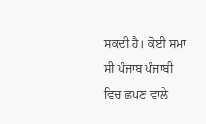ਸਕਦੀ ਹੈ। ਕੋਈ ਸਮਾ ਸੀ ਪੰਜਾਬ ਪੰਜਾਬੀ
ਵਿਚ ਛਪਣ ਵਾਲੇ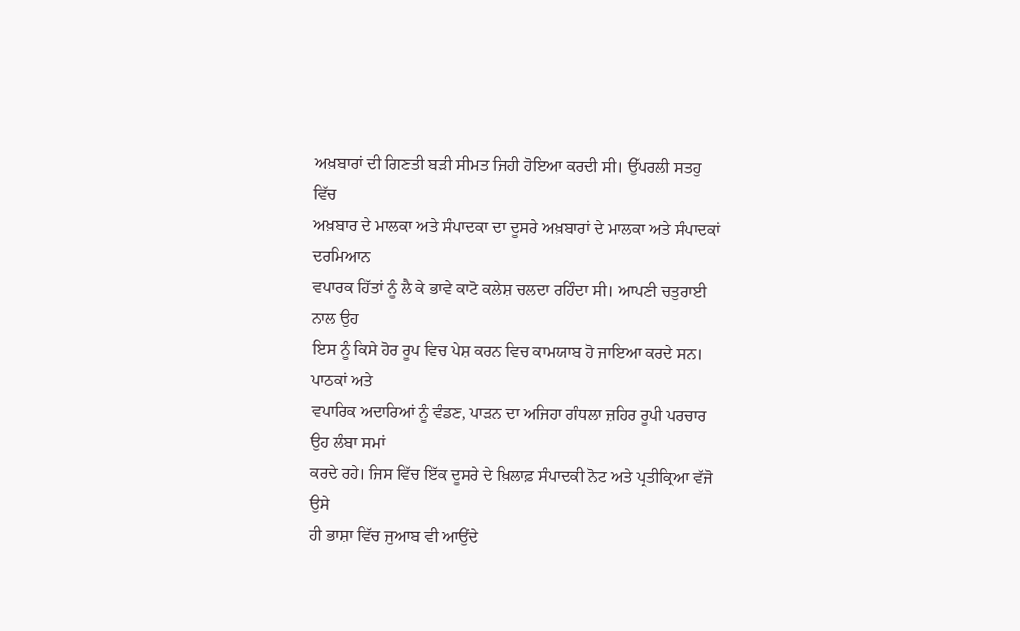ਅਖ਼ਬਾਰਾਂ ਦੀ ਗਿਣਤੀ ਬੜੀ ਸੀਮਤ ਜਿਹੀ ਹੋਇਆ ਕਰਦੀ ਸੀ। ਉੱਪਰਲੀ ਸਤਹੁ ਵਿੱਚ
ਅਖ਼ਬਾਰ ਦੇ ਮਾਲਕਾ ਅਤੇ ਸੰਪਾਦਕਾ ਦਾ ਦੂਸਰੇ ਅਖ਼ਬਾਰਾਂ ਦੇ ਮਾਲਕਾ ਅਤੇ ਸੰਪਾਦਕਾਂ ਦਰਮਿਆਨ
ਵਪਾਰਕ ਹਿੱਤਾਂ ਨੂੰ ਲੈ ਕੇ ਭਾਵੇ ਕਾਟੋ ਕਲੇਸ਼ ਚਲਦਾ ਰਹਿੰਦਾ ਸੀ। ਆਪਣੀ ਚਤੁਰਾਈ ਨਾਲ ਉਹ
ਇਸ ਨੂੰ ਕਿਸੇ ਹੋਰ ਰੂਪ ਵਿਚ ਪੇਸ਼ ਕਰਨ ਵਿਚ ਕਾਮਯਾਬ ਹੋ ਜਾਇਆ ਕਰਦੇ ਸਨ। ਪਾਠਕਾਂ ਅਤੇ
ਵਪਾਰਿਕ ਅਦਾਰਿਆਂ ਨੂੰ ਵੰਡਣ, ਪਾੜਨ ਦਾ ਅਜਿਹਾ ਗੰਧਲਾ ਜ਼ਹਿਰ ਰੂਪੀ ਪਰਚਾਰ ਉਹ ਲੰਬਾ ਸਮਾਂ
ਕਰਦੇ ਰਹੇ। ਜਿਸ ਵਿੱਚ ਇੱਕ ਦੂਸਰੇ ਦੇ ਖ਼ਿਲਾਫ਼ ਸੰਪਾਦਕੀ ਨੋਟ ਅਤੇ ਪ੍ਰਤੀਕ੍ਰਿਆ ਵੱਜੋ ਉਸੇ
ਹੀ ਭਾਸ਼ਾ ਵਿੱਚ ਜੁਆਬ ਵੀ ਆਉਂਦੇ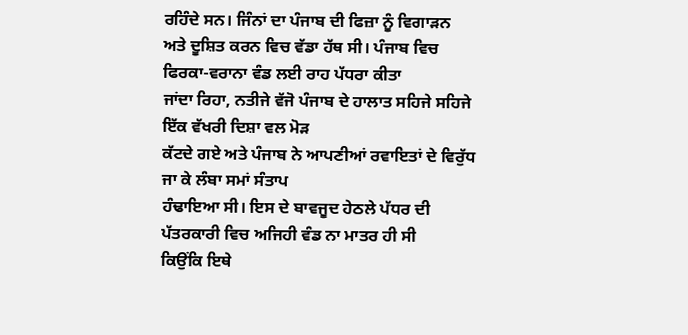ਰਹਿੰਦੇ ਸਨ। ਜਿੰਨਾਂ ਦਾ ਪੰਜਾਬ ਦੀ ਫਿਜ਼ਾ ਨੂੰ ਵਿਗਾੜਨ
ਅਤੇ ਦੂਸ਼ਿਤ ਕਰਨ ਵਿਚ ਵੱਡਾ ਹੱਥ ਸੀ। ਪੰਜਾਬ ਵਿਚ ਫਿਰਕਾ-ਵਰਾਨਾ ਵੰਡ ਲਈ ਰਾਹ ਪੱਧਰਾ ਕੀਤਾ
ਜਾਂਦਾ ਰਿਹਾ, ਨਤੀਜੇ ਵੱਜੋ ਪੰਜਾਬ ਦੇ ਹਾਲਾਤ ਸਹਿਜੇ ਸਹਿਜੇ ਇੱਕ ਵੱਖਰੀ ਦਿਸ਼ਾ ਵਲ ਮੋੜ
ਕੱਟਦੇ ਗਏ ਅਤੇ ਪੰਜਾਬ ਨੇ ਆਪਣੀਆਂ ਰਵਾਇਤਾਂ ਦੇ ਵਿਰੁੱਧ ਜਾ ਕੇ ਲੰਬਾ ਸਮਾਂ ਸੰਤਾਪ
ਹੰਢਾਇਆ ਸੀ। ਇਸ ਦੇ ਬਾਵਜੂਦ ਹੇਠਲੇ ਪੱਧਰ ਦੀ ਪੱਤਰਕਾਰੀ ਵਿਚ ਅਜਿਹੀ ਵੰਡ ਨਾ ਮਾਤਰ ਹੀ ਸੀ
ਕਿਉਂਕਿ ਇਥੇ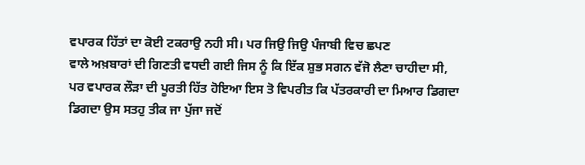ਵਪਾਰਕ ਹਿੱਤਾਂ ਦਾ ਕੋਈ ਟਕਰਾਉ ਨਹੀ ਸੀ। ਪਰ ਜਿਉ ਜਿਉ ਪੰਜਾਬੀ ਵਿਚ ਛਪਣ
ਵਾਲੇ ਅਖ਼ਬਾਰਾਂ ਦੀ ਗਿਣਤੀ ਵਧਦੀ ਗਈ ਜਿਸ ਨੂੰ ਕਿ ਇੱਕ ਸ਼ੁਭ ਸਗਨ ਵੱਜੋ ਲੈਣਾ ਚਾਹੀਦਾ ਸੀ,
ਪਰ ਵਪਾਰਕ ਲੌੜਾ ਦੀ ਪੂਰਤੀ ਹਿੱਤ ਹੋਇਆ ਇਸ ਤੋ ਵਿਪਰੀਤ ਕਿ ਪੱਤਰਕਾਰੀ ਦਾ ਮਿਆਰ ਡਿਗਦਾ
ਡਿਗਦਾ ਉਸ ਸਤਹੁ ਤੀਕ ਜਾ ਪੁੱਜਾ ਜਦੋਂ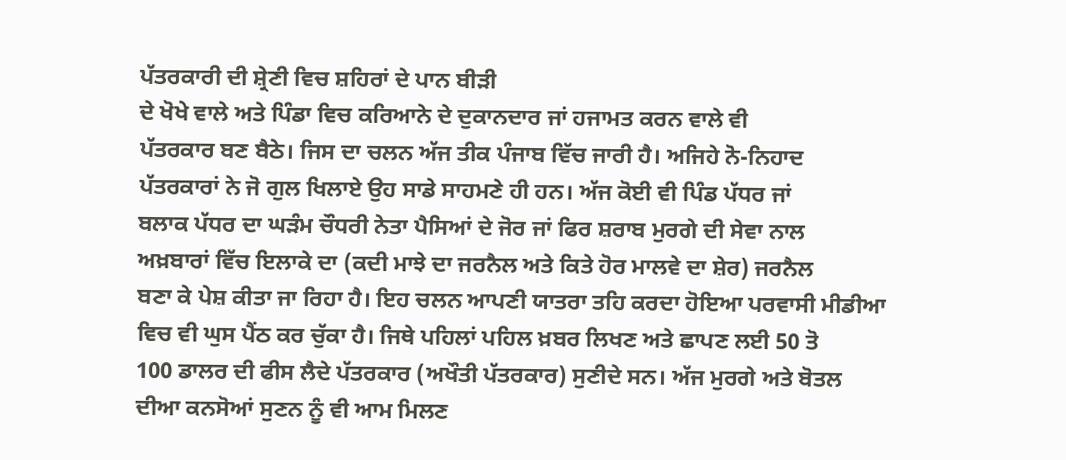ਪੱਤਰਕਾਰੀ ਦੀ ਸ਼੍ਰੇਣੀ ਵਿਚ ਸ਼ਹਿਰਾਂ ਦੇ ਪਾਨ ਬੀੜੀ
ਦੇ ਖੋਖੇ ਵਾਲੇ ਅਤੇ ਪਿੰਡਾ ਵਿਚ ਕਰਿਆਨੇ ਦੇ ਦੁਕਾਨਦਾਰ ਜਾਂ ਹਜਾਮਤ ਕਰਨ ਵਾਲੇ ਵੀ
ਪੱਤਰਕਾਰ ਬਣ ਬੈਠੇ। ਜਿਸ ਦਾ ਚਲਨ ਅੱਜ ਤੀਕ ਪੰਜਾਬ ਵਿੱਚ ਜਾਰੀ ਹੈ। ਅਜਿਹੇ ਨੋ-ਨਿਹਾਦ
ਪੱਤਰਕਾਰਾਂ ਨੇ ਜੋ ਗੁਲ ਖਿਲਾਏ ਉਹ ਸਾਡੇ ਸਾਹਮਣੇ ਹੀ ਹਨ। ਅੱਜ ਕੋਈ ਵੀ ਪਿੰਡ ਪੱਧਰ ਜਾਂ
ਬਲਾਕ ਪੱਧਰ ਦਾ ਘੜੰਮ ਚੌਧਰੀ ਨੇਤਾ ਪੈਸਿਆਂ ਦੇ ਜੋਰ ਜਾਂ ਫਿਰ ਸ਼ਰਾਬ ਮੁਰਗੇ ਦੀ ਸੇਵਾ ਨਾਲ
ਅਖ਼ਬਾਰਾਂ ਵਿੱਚ ਇਲਾਕੇ ਦਾ (ਕਦੀ ਮਾਝੇ ਦਾ ਜਰਨੈਲ ਅਤੇ ਕਿਤੇ ਹੋਰ ਮਾਲਵੇ ਦਾ ਸ਼ੇਰ) ਜਰਨੈਲ
ਬਣਾ ਕੇ ਪੇਸ਼ ਕੀਤਾ ਜਾ ਰਿਹਾ ਹੈ। ਇਹ ਚਲਨ ਆਪਣੀ ਯਾਤਰਾ ਤਹਿ ਕਰਦਾ ਹੋਇਆ ਪਰਵਾਸੀ ਮੀਡੀਆ
ਵਿਚ ਵੀ ਘੁਸ ਪੈਂਠ ਕਰ ਚੁੱਕਾ ਹੈ। ਜਿਥੇ ਪਹਿਲਾਂ ਪਹਿਲ ਖ਼ਬਰ ਲਿਖਣ ਅਤੇ ਛਾਪਣ ਲਈ 50 ਤੋ
100 ਡਾਲਰ ਦੀ ਫੀਸ ਲੈਦੇ ਪੱਤਰਕਾਰ (ਅਖੌਤੀ ਪੱਤਰਕਾਰ) ਸੁਣੀਦੇ ਸਨ। ਅੱਜ ਮੁਰਗੇ ਅਤੇ ਬੋਤਲ
ਦੀਆ ਕਨਸੋਆਂ ਸੁਣਨ ਨੂੰ ਵੀ ਆਮ ਮਿਲਣ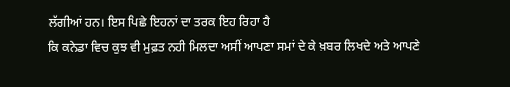ਲੱਗੀਆਂ ਹਨ। ਇਸ ਪਿਛੇ ਇਹਨਾਂ ਦਾ ਤਰਕ ਇਹ ਰਿਹਾ ਹੈ
ਕਿ ਕਨੇਡਾ ਵਿਚ ਕੁਝ ਵੀ ਮੁਫ਼ਤ ਨਹੀ ਮਿਲਦਾ ਅਸੀਂ ਆਪਣਾ ਸਮਾਂ ਦੇ ਕੇ ਖ਼ਬਰ ਲਿਖਦੇ ਅਤੇ ਆਪਣੇ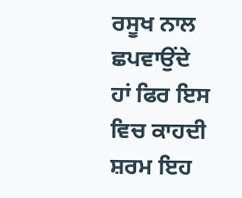ਰਸੂਖ ਨਾਲ ਛਪਵਾਉਂਦੇ ਹਾਂ ਫਿਰ ਇਸ ਵਿਚ ਕਾਹਦੀ ਸ਼ਰਮ ਇਹ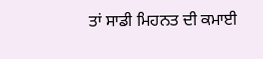ਤਾਂ ਸਾਡੀ ਮਿਹਨਤ ਦੀ ਕਮਾਈ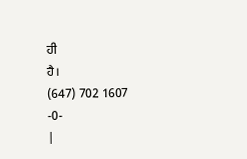ਹੀ
ਹੈ।
(647) 702 1607
-0-
|